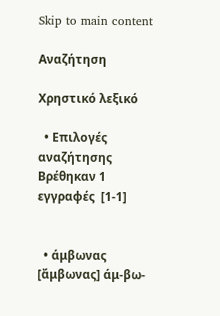Skip to main content

Αναζήτηση

Χρηστικό λεξικό

  • Επιλογές αναζήτησης
Βρέθηκαν 1 εγγραφές  [1-1]


  • άμβωνας [ἄμβωνας] άμ-βω-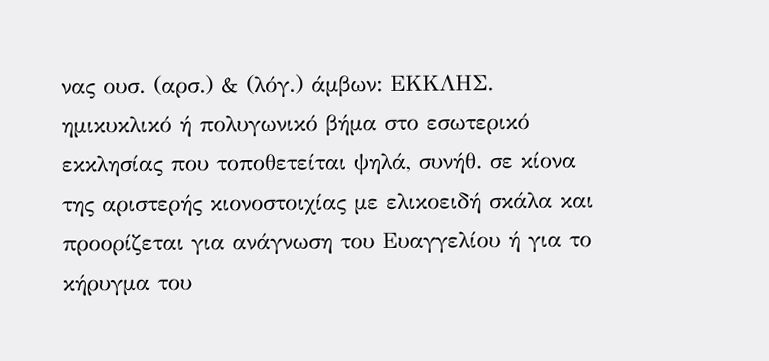νας ουσ. (αρσ.) & (λόγ.) άμβων: ΕΚΚΛΗΣ. ημικυκλικό ή πολυγωνικό βήμα στο εσωτερικό εκκλησίας που τοποθετείται ψηλά, συνήθ. σε κίονα της αριστερής κιονοστοιχίας με ελικοειδή σκάλα και προορίζεται για ανάγνωση του Ευαγγελίου ή για το κήρυγμα του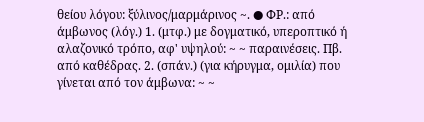θείου λόγου: ξύλινος/μαρμάρινος ~. ● ΦΡ.: από άμβωνος (λόγ.) 1. (μτφ.) με δογματικό, υπεροπτικό ή αλαζονικό τρόπο, αφ' υψηλού: ~ ~ παραινέσεις. Πβ. από καθέδρας. 2. (σπάν.) (για κήρυγμα, ομιλία) που γίνεται από τον άμβωνα: ~ ~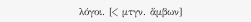λόγοι. [< μτγν. ἄμβων]